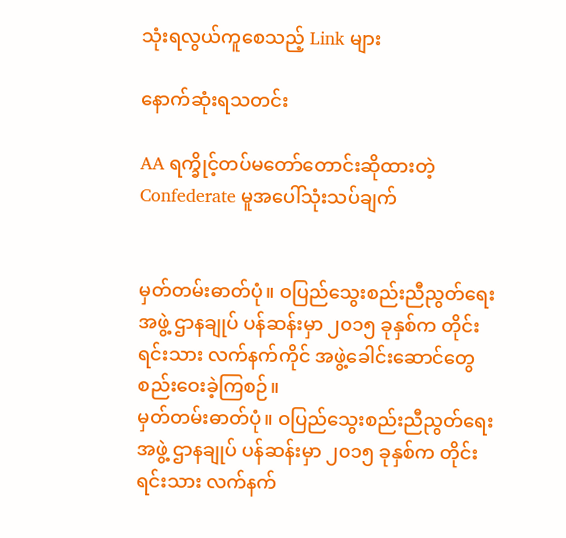သုံးရလွယ်ကူစေသည့် Link များ

နောက်ဆုံးရသတင်း

AA ရက္ခိုင့်တပ်မတော်တောင်းဆိုထားတဲ့ Confederate မူအပေါ်သုံးသပ်ချက်


မှတ်တမ်းဓာတ်ပုံ။ ဝပြည်သွေးစည်းညီညွတ်ရေး အဖွဲ့ ဌာနချုပ် ပန်ဆန်းမှာ ၂၀၁၅ ခုနှစ်က တိုင်းရင်းသား လက်နက်ကိုင် အဖွဲ့ခေါင်းဆောင်တွေ စည်းဝေးခဲ့ကြစဉ်။
မှတ်တမ်းဓာတ်ပုံ။ ဝပြည်သွေးစည်းညီညွတ်ရေး အဖွဲ့ ဌာနချုပ် ပန်ဆန်းမှာ ၂၀၁၅ ခုနှစ်က တိုင်းရင်းသား လက်နက်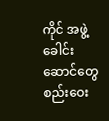ကိုင် အဖွဲ့ခေါင်းဆောင်တွေ စည်းဝေး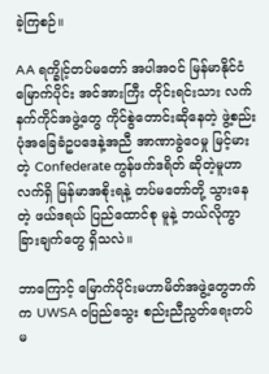ခဲ့ကြစဉ်။

AA ရက္ခိုင့်တပ်မတော် အပါအဝင် မြန်မာနိုင်ငံ မြောက်ပိုင်း အင်အားကြီး တိုင်းရင်းသား လက်နက်ကိုင်အဖွဲ့တွေ ကိုင်စွဲတောင်းဆိုနေတဲ့ ဖွဲ့စည်းပုံအခြေခံဥပဒေနဲ့အညီ အာဏာခွဲဝေမှု မြင့်မားတဲ့ Confederate ကွန်ဖက်ဒရိတ် ဆိုတဲ့မူဟာ လက်ရှိ မြန်မာအစိုးရနဲ့ တပ်မတော်တို့ သွားနေတဲ့ ဖယ်ဒရယ် ပြည်ထောင်စု မူနဲ့ ဘယ်လိုကွာခြားချက်တွေ ရှိသလဲ။

ဘာကြောင့် မြောက်ပိုင်းမဟာမိတ်အဖွဲ့တွေဘက်က UWSA ဝပြည်သွေး စည်းညီညွတ်ရေးတပ်မ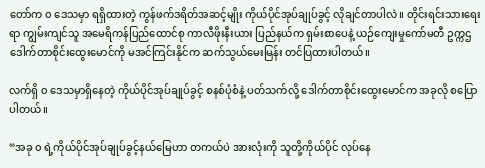တော်က ၀ ဒေသမှာ ရရှိထားတဲ့ ကွန်ဖက်ဒရိတ်အဆင့်မျိုး ကိုယ်ပိုင်အုပ်ချုပ်ခွင့် လိုချင်တာပါလဲ။ တိုင်းရင်းသားရေးရာ ကျွမ်းကျင်သူ အမေရိကန်ပြည်ထောင်စု ကာလီဖိုးနီးယား ပြည်နယ်က ရှမ်းစာပေနဲ့ ယဉ်ကျေးမှုကော်မတီ ဥက္ကဌ ဒေါက်တာစိုင်းထွေးမောင်ကို မအင်ကြင်းနိုင်က ဆက်သွယ်မေးမြန်း တင်ပြထားပါတယ်။

လက်ရှိ ၀ ဒေသမှာရှိနေတဲ့ ကိုယ်ပိုင်အုပ်ချုပ်ခွင့် စနစ်ပုံစံနဲ့ ပတ်သက်လို့ ဒေါက်တာစိုင်းထွေးမောင်က အခုလို စပြောပါတယ်။

“အခု ၀ ရဲ့ကိုယ်ပိုင်အုပ်ချုပ်ခွင့်နယ်မြေဟာ တကယ်ပဲ အားလုံးကို သူတို့ကိုယ်ပိုင် လုပ်နေ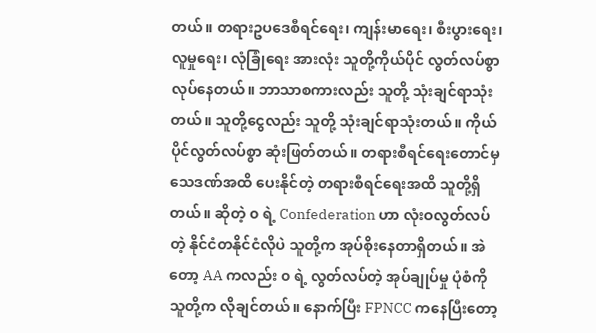တယ်။ တရားဥပဒေစီရင်ရေး၊ ကျန်းမာရေး၊ စီးပွားရေး၊ လူမှုရေး၊ လုံခြုံရေး အားလုံး သူတို့ကိုယ်ပိုင် လွတ်လပ်စွာလုပ်နေတယ်။ ဘာသာစကားလည်း သူတို့ သုံးချင်ရာသုံးတယ်။ သူတို့ငွေလည်း သူတို့ သုံးချင်ရာသုံးတယ်။ ကိုယ်ပိုင်လွတ်လပ်စွာ ဆုံးဖြတ်တယ်။ တရားစီရင်ရေးတောင်မှ သေဒဏ်အထိ ပေးနိုင်တဲ့ တရားစီရင်ရေးအထိ သူတို့ရှိတယ်။ ဆိုတဲ့ ၀ ရဲ့ Confederation ဟာ လုံးဝလွတ်လပ်တဲ့ နိုင်ငံတနိုင်ငံလိုပဲ သူတို့က အုပ်စိုးနေတာရှိတယ်။ အဲတော့ AA ကလည်း ၀ ရဲ့ လွတ်လပ်တဲ့ အုပ်ချုပ်မှု ပုံစံကို သူတို့က လိုချင်တယ်။ နောက်ပြီး FPNCC ကနေပြီးတော့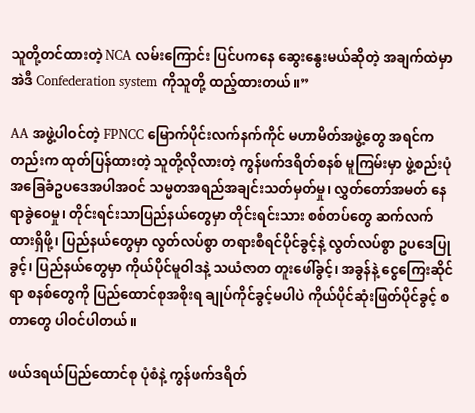သူတို့တင်ထားတဲ့ NCA လမ်းကြောင်း ပြင်ပကနေ ဆွေးနွေးမယ်ဆိုတဲ့ အချက်ထဲမှာ အဲဒီ Confederation system ကိုသူတို့ ထည့်ထားတယ်။”

AA အဖွဲ့ပါဝင်တဲ့ FPNCC မြောက်ပိုင်းလက်နက်ကိုင် မဟာမိတ်အဖွဲ့တွေ အရင်ကတည်းက ထုတ်ပြန်ထားတဲ့ သူတို့လိုလားတဲ့ ကွန်ဖက်ဒရိတ်စနစ် မူကြမ်းမှာ ဖွဲ့စည်းပုံအခြေခံဥပဒေအပါအဝင် သမ္မတအရည်အချင်းသတ်မှတ်မှု၊ လွှတ်တော်အမတ် နေရာခွဲဝေမှု၊ တိုင်းရင်းသာပြည်နယ်တွေမှာ တိုင်းရင်းသား စစ်တပ်တွေ ဆက်လက်ထားရှိဖို့၊ ပြည်နယ်တွေမှာ လွတ်လပ်စွာ တရားစီရင်ပိုင်ခွင့်နဲ့ လွတ်လပ်စွာ ဥပဒေပြုခွင့်၊ ပြည်နယ်တွေမှာ ကိုယ်ပိုင်မူဝါဒနဲ့ သယံဇာတ တူးဖေါ်ခွင့်၊ အခွန်နဲ့ ငွေကြေးဆိုင်ရာ စနစ်တွေကို ပြည်ထောင်စုအစိုးရ ချုပ်ကိုင်ခွင့်မပါပဲ ကိုယ်ပိုင်ဆုံးဖြတ်ပိုင်ခွင့် စတာတွေ ပါဝင်ပါတယ်။

ဖယ်ဒရယ်ပြည်ထောင်စု ပုံစံနဲ့ ကွန်ဖက်ဒရိတ်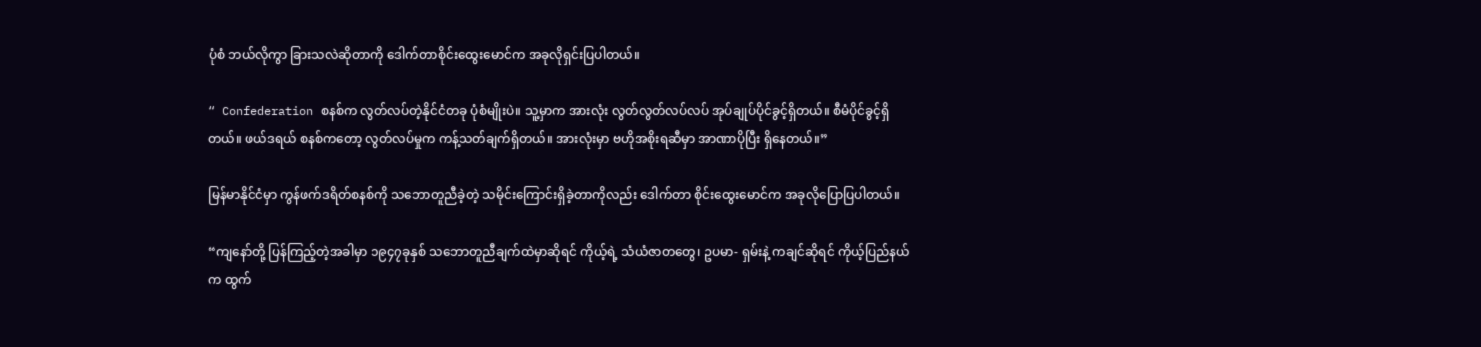ပုံစံ ဘယ်လိုကွာ ခြားသလဲဆိုတာကို ဒေါက်တာစိုင်းထွေးမောင်က အခုလိုရှင်းပြပါတယ်။

“ Confederation စနစ်က လွတ်လပ်တဲ့နိုင်ငံတခု ပုံစံမျိုးပဲ။ သူ့မှာက အားလုံး လွတ်လွတ်လပ်လပ် အုပ်ချုပ်ပိုင်ခွင့်ရှိတယ်။ စီမံပိုင်ခွင့်ရှိတယ်။ ဖယ်ဒရယ် စနစ်ကတော့ လွတ်လပ်မှုက ကန့်သတ်ချက်ရှိတယ်။ အားလုံးမှာ ဗဟိုအစိုးရဆီမှာ အာဏာပိုပြီး ရှိနေတယ်။”

မြန်မာနိုင်ငံမှာ ကွန်ဖက်ဒရိတ်စနစ်ကို သဘောတူညီခဲ့တဲ့ သမိုင်းကြောင်းရှိခဲ့တာကိုလည်း ဒေါက်တာ စိုင်းထွေးမောင်က အခုလိုပြောပြပါတယ်။

“ကျနော်တို့ ပြန်ကြည့်တဲ့အခါမှာ ၁၉၄၇ခုနှစ် သဘောတူညီချက်ထဲမှာဆိုရင် ကိုယ့်ရဲ့ သံယံဇာတတွေ၊ ဥပမာ- ရှမ်းနဲ့ ကချင်ဆိုရင် ကိုယ့်ပြည်နယ်က ထွက်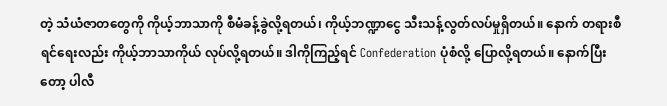တဲ့ သံယံဇာတတွေကို ကိုယ့်ဘာသာကို စီမံခန့်ခွဲလို့ရတယ်၊ ကိုယ့်ဘဏ္ဍာငွေ သီးသန့်လွတ်လပ်မှုရှိတယ်။ နောက် တရားစီရင်ရေးလည်း ကိုယ့်ဘာသာကိုယ် လုပ်လို့ရတယ်။ ဒါကိုကြည့်ရင် Confederation ပုံစံလို့ ပြောလို့ရတယ်။ နောက်ပြီးတော့ ပါလီ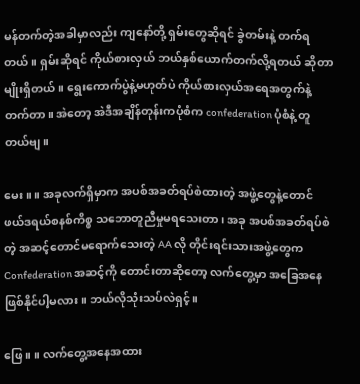မန်တက်တဲ့အခါမှာလည်း ကျနော်တို့ ရှမ်းတွေဆိုရင် ခွဲတမ်းနဲ့ တက်ရတယ်။ ရှမ်းဆိုရင် ကိုယ်စားလှယ် ဘယ်နှစ်ယောက်တက်လို့ရတယ် ဆိုတာမျိုးရှိတယ်။ ရွေးကောက်ပွဲနဲ့မဟုတ်ပဲ ကိုယ်စားလှယ်အရေအတွက်နဲ့ တက်တာ။ အဲတော့ အဲဒီအချိန်တုန်းကပုံစံက confederation ပုံစံနဲ့ တူတယ်ဗျ။

မေး။ ။ အခုလက်ရှိမှာက အပစ်အခတ်ရပ်စဲထားတဲ့ အဖွဲ့တွေနဲ့တောင် ဖယ်ဒရယ်စနစ်ကိစ္စ သဘောတူညီမှုမရသေးတာ၊ အခု အပစ်အခတ်ရပ်စဲတဲ့ အဆင့်တောင်မရောက်သေးတဲ့ AA လို တိုင်းရင်းသားအဖွဲ့တွေက Confederation အဆင့်ကို တောင်းတာဆိုတော့ လက်တွေ့မှာ အခြေအနေဖြစ်နိုင်ပါ့မလား။ ဘယ်လိုသုံးသပ်လဲရှင့်။

ဖြေ။ ။ လက်တွေ့အနေအထား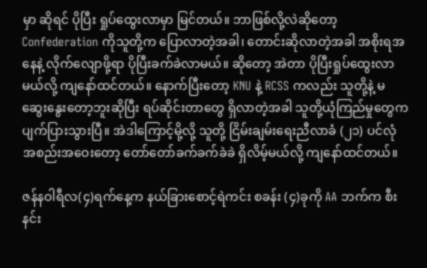မှာ ဆိုရင် ပိုပြီး ရှုပ်ထွေးလာမှာ မြင်တယ်။ ဘာဖြစ်လို့လဲဆိုတော့ Confederation ကိုသူတို့က ပြောလာတဲ့အခါ၊ တောင်းဆိုလာတဲ့အခါ အစိုးရအနေနဲ့ လိုက်လျောဖို့ရာ ပိုပြီးခက်ခဲလာမယ်။ ဆိုတော့ အဲတာ ပိုပြီးရှုပ်ထွေးလာမယ်လို့ ကျနော်ထင်တယ်။ နောက်ပြီးတော့ KNU နဲ့ RCSS ကလည်း သူတို့နဲ့ မဆွေးနွေးတော့ဘူးဆိုပြီး ရပ်ဆိုင်းတာတွေ ရှိလာတဲ့အခါ သူတို့ယုံကြည်မှုတွေက ပျက်ပြားသွားပြီ။ အဲဒါကြောင့်မို့လို့ သူတို့ ငြိမ်းချမ်းရေးညီလာခံ (၂၁) ပင်လုံအစည်းအဝေးတော့ တော်တော်ခက်ခက်ခဲခဲ ရှိလိမ့်မယ်လို့ ကျနော်ထင်တယ်။

ဇန်နဝါရီလ(၄)ရက်နေ့က နယ်ခြားစောင့်ရဲကင်း စခန်း (၄)ခုကို AA ဘက်က စီးနင်း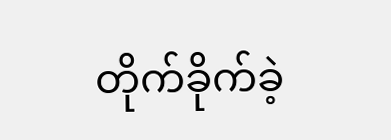တိုက်ခိုက်ခဲ့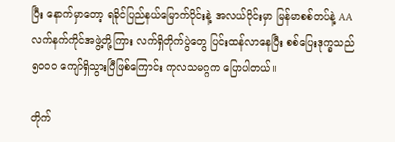ပြီး နောက်မှာတော့ ရခိုင်ပြည်နယ်မြောက်ပိုင်းနဲ့ အလယ်ပိုင်းမှာ မြန်မာစစ်တပ်နဲ့ AAလက်နက်ကိုင်အဖွဲ့တို့ကြား လက်ရှိတိုက်ပွဲတွေ ပြင်းထန်လာနေပြီး စစ်ပြေးဒုက္ခသည် ၅၀၀၀ ကျော်ရှိသွားပြီဖြစ်ကြောင်း ကုလသမဂ္ဂက ပြောပါတယ်။

တိုက်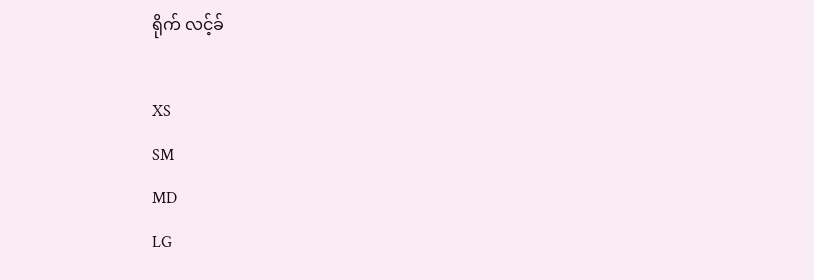ရိုက် လင့်ခ်

XS
SM
MD
LG